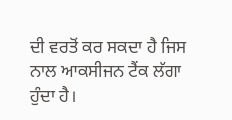ਦੀ ਵਰਤੋਂ ਕਰ ਸਕਦਾ ਹੈ ਜਿਸ ਨਾਲ ਆਕਸੀਜਨ ਟੈਂਕ ਲੱਗਾ ਹੁੰਦਾ ਹੈ।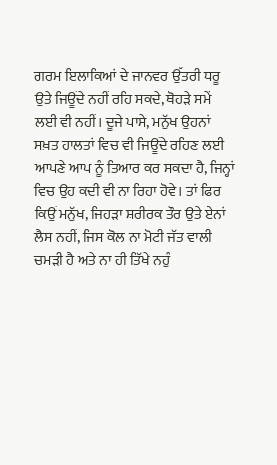ਗਰਮ ਇਲਾਕਿਆਂ ਦੇ ਜਾਨਵਰ ਉੱਤਰੀ ਧਰੂ ਉਤੇ ਜਿਊਂਦੇ ਨਹੀਂ ਰਹਿ ਸਕਦੇ, ਥੋਹੜੇ ਸਮੇਂ ਲਈ ਵੀ ਨਹੀਂ। ਦੂਜੇ ਪਾਸੇ, ਮਨੁੱਖ ਉਹਨਾਂ ਸਖ਼ਤ ਹਾਲਤਾਂ ਵਿਚ ਵੀ ਜਿਊਂਦੇ ਰਹਿਣ ਲਈ ਆਪਣੇ ਆਪ ਨੂੰ ਤਿਆਰ ਕਰ ਸਕਦਾ ਹੈ, ਜਿਨ੍ਹਾਂ ਵਿਚ ਉਹ ਕਦੀ ਵੀ ਨਾ ਰਿਹਾ ਹੋਵੇ। ਤਾਂ ਫਿਰ ਕਿਉਂ ਮਨੁੱਖ, ਜਿਹੜਾ ਸ਼ਰੀਰਕ ਤੌਰ ਉਤੇ ਏਨਾਂ ਲੈਸ ਨਹੀਂ, ਜਿਸ ਕੋਲ ਨਾ ਮੋਟੀ ਜੱਤ ਵਾਲੀ ਚਮੜੀ ਹੈ ਅਤੇ ਨਾ ਹੀ ਤਿੱਖੇ ਨਹੁੰ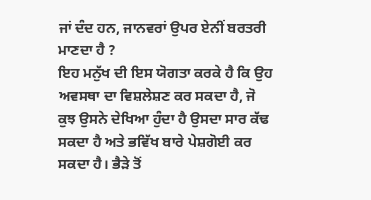ਜਾਂ ਦੰਦ ਹਨ, ਜਾਨਵਰਾਂ ਉਪਰ ਏਨੀਂ ਬਰਤਰੀ ਮਾਣਦਾ ਹੈ ?
ਇਹ ਮਨੁੱਖ ਦੀ ਇਸ ਯੋਗਤਾ ਕਰਕੇ ਹੈ ਕਿ ਉਹ ਅਵਸਥਾ ਦਾ ਵਿਸ਼ਲੇਸ਼ਣ ਕਰ ਸਕਦਾ ਹੈ, ਜੋ ਕੁਝ ਉਸਨੇ ਦੇਖਿਆ ਹੁੰਦਾ ਹੈ ਉਸਦਾ ਸਾਰ ਕੱਢ ਸਕਦਾ ਹੈ ਅਤੇ ਭਵਿੱਖ ਬਾਰੇ ਪੇਸ਼ਗੋਈ ਕਰ ਸਕਦਾ ਹੈ। ਭੈੜੇ ਤੋਂ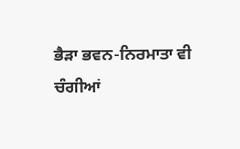ਭੈੜਾ ਭਵਨ-ਨਿਰਮਾਤਾ ਵੀ ਚੰਗੀਆਂ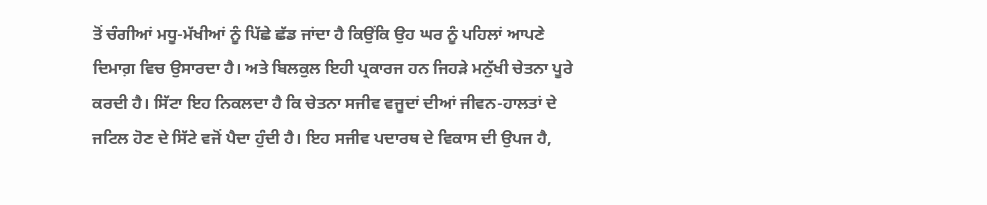ਤੋਂ ਚੰਗੀਆਂ ਮਧੂ-ਮੱਖੀਆਂ ਨੂੰ ਪਿੱਛੇ ਛੱਡ ਜਾਂਦਾ ਹੈ ਕਿਉਂਕਿ ਉਹ ਘਰ ਨੂੰ ਪਹਿਲਾਂ ਆਪਣੇ ਦਿਮਾਗ਼ ਵਿਚ ਉਸਾਰਦਾ ਹੈ। ਅਤੇ ਬਿਲਕੁਲ ਇਹੀ ਪ੍ਰਕਾਰਜ ਹਨ ਜਿਹੜੇ ਮਨੁੱਖੀ ਚੇਤਨਾ ਪੂਰੇ ਕਰਦੀ ਹੈ। ਸਿੱਟਾ ਇਹ ਨਿਕਲਦਾ ਹੈ ਕਿ ਚੇਤਨਾ ਸਜੀਵ ਵਜੂਦਾਂ ਦੀਆਂ ਜੀਵਨ-ਹਾਲਤਾਂ ਦੇ ਜਟਿਲ ਹੋਣ ਦੇ ਸਿੱਟੇ ਵਜੋਂ ਪੈਦਾ ਹੁੰਦੀ ਹੈ। ਇਹ ਸਜੀਵ ਪਦਾਰਥ ਦੇ ਵਿਕਾਸ ਦੀ ਉਪਜ ਹੈ,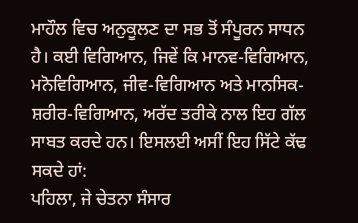ਮਾਹੌਲ ਵਿਚ ਅਨੁਕੂਲਣ ਦਾ ਸਭ ਤੋਂ ਸੰਪੂਰਨ ਸਾਧਨ ਹੈ। ਕਈ ਵਿਗਿਆਨ, ਜਿਵੇਂ ਕਿ ਮਾਨਵ-ਵਿਗਿਆਨ, ਮਨੋਵਿਗਿਆਨ, ਜੀਵ-ਵਿਗਿਆਨ ਅਤੇ ਮਾਨਸਿਕ-ਸ਼ਰੀਰ-ਵਿਗਿਆਨ, ਅਰੱਦ ਤਰੀਕੇ ਨਾਲ ਇਹ ਗੱਲ ਸਾਬਤ ਕਰਦੇ ਹਨ। ਇਸਲਈ ਅਸੀਂ ਇਹ ਸਿੱਟੇ ਕੱਢ ਸਕਦੇ ਹਾਂ:
ਪਹਿਲਾ, ਜੇ ਚੇਤਨਾ ਸੰਸਾਰ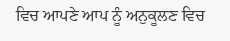ਵਿਚ ਆਪਣੇ ਆਪ ਨੂੰ ਅਨੁਕੂਲਣ ਵਿਚ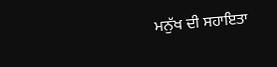ਮਨੁੱਖ ਦੀ ਸਹਾਇਤਾ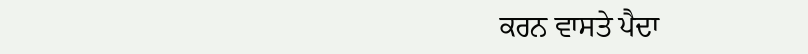ਕਰਨ ਵਾਸਤੇ ਪੈਦਾ